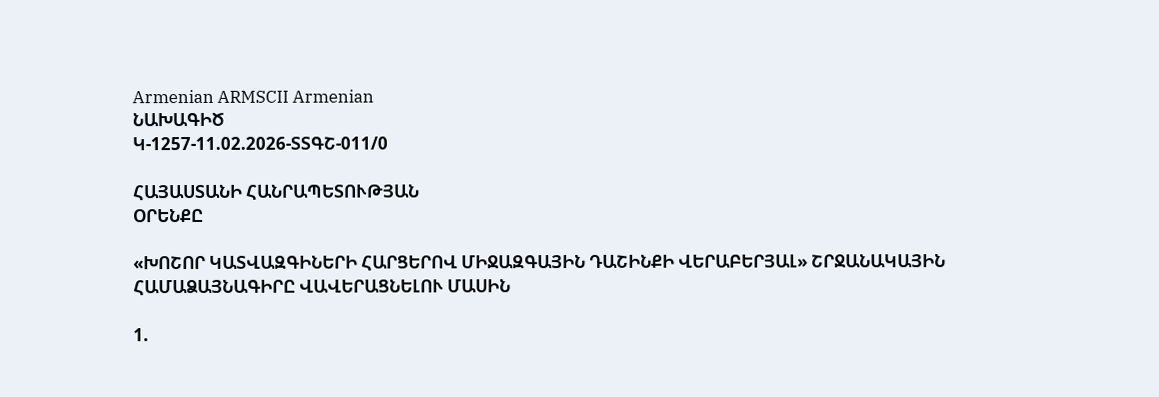Armenian ARMSCII Armenian
ՆԱԽԱԳԻԾ
Կ-1257-11.02.2026-ՏՏԳՇ-011/0

ՀԱՅԱՍՏԱՆԻ ՀԱՆՐԱՊԵՏՈՒԹՅԱՆ
ՕՐԵՆՔԸ

«ԽՈՇՈՐ ԿԱՏՎԱԶԳԻՆԵՐԻ ՀԱՐՑԵՐՈՎ ՄԻՋԱԶԳԱՅԻՆ ԴԱՇԻՆՔԻ ՎԵՐԱԲԵՐՅԱԼ» ՇՐՋԱՆԱԿԱՅԻՆ ՀԱՄԱՁԱՅՆԱԳԻՐԸ ՎԱՎԵՐԱՑՆԵԼՈՒ ՄԱՍԻՆ

1.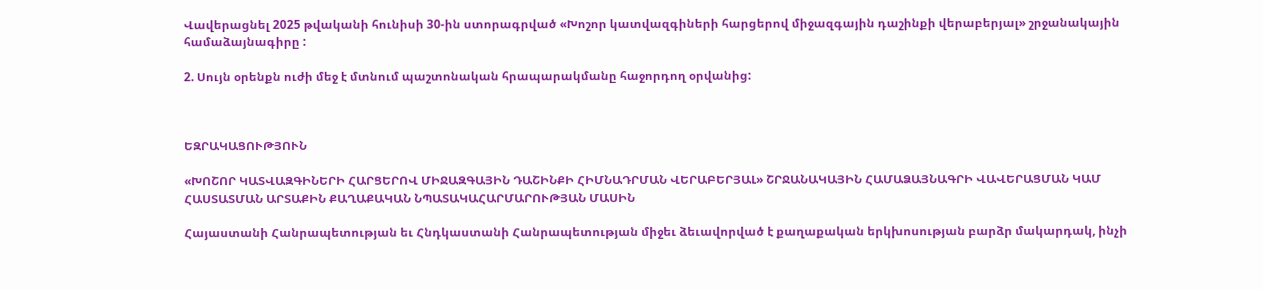Վավերացնել 2025 թվականի հունիսի 30-ին ստորագրված «Խոշոր կատվազգիների հարցերով միջազգային դաշինքի վերաբերյալ» շրջանակային համաձայնագիրը :

2. Սույն օրենքն ուժի մեջ է մտնում պաշտոնական հրապարակմանը հաջորդող օրվանից:



ԵԶՐԱԿԱՑՈՒԹՅՈՒՆ

«ԽՈՇՈՐ ԿԱՏՎԱԶԳԻՆԵՐԻ ՀԱՐՑԵՐՈՎ ՄԻՋԱԶԳԱՅԻՆ ԴԱՇԻՆՔԻ ՀԻՄՆԱԴՐՄԱՆ ՎԵՐԱԲԵՐՅԱԼ» ՇՐՋԱՆԱԿԱՅԻՆ ՀԱՄԱՁԱՅՆԱԳՐԻ ՎԱՎԵՐԱՑՄԱՆ ԿԱՄ ՀԱՍՏԱՏՄԱՆ ԱՐՏԱՔԻՆ ՔԱՂԱՔԱԿԱՆ ՆՊԱՏԱԿԱՀԱՐՄԱՐՈՒԹՅԱՆ ՄԱՍԻՆ

Հայաստանի Հանրապետության եւ Հնդկաստանի Հանրապետության միջեւ ձեւավորված է քաղաքական երկխոսության բարձր մակարդակ, ինչի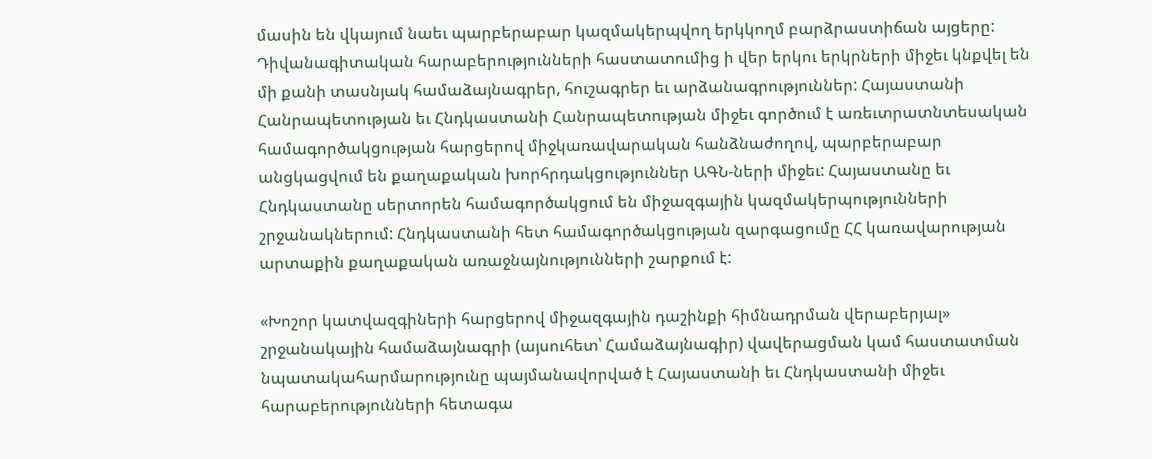մասին են վկայում նաեւ պարբերաբար կազմակերպվող երկկողմ բարձրաստիճան այցերը: Դիվանագիտական հարաբերությունների հաստատումից ի վեր երկու երկրների միջեւ կնքվել են մի քանի տասնյակ համաձայնագրեր, հուշագրեր եւ արձանագրություններ: Հայաստանի Հանրապետության եւ Հնդկաստանի Հանրապետության միջեւ գործում է առեւտրատնտեսական համագործակցության հարցերով միջկառավարական հանձնաժողով, պարբերաբար անցկացվում են քաղաքական խորհրդակցություններ ԱԳՆ-ների միջեւ: Հայաստանը եւ Հնդկաստանը սերտորեն համագործակցում են միջազգային կազմակերպությունների շրջանակներում: Հնդկաստանի հետ համագործակցության զարգացումը ՀՀ կառավարության արտաքին քաղաքական առաջնայնությունների շարքում է:

«Խոշոր կատվազգիների հարցերով միջազգային դաշինքի հիմնադրման վերաբերյալ» շրջանակային համաձայնագրի (այսուհետ՝ Համաձայնագիր) վավերացման կամ հաստատման նպատակահարմարությունը պայմանավորված է Հայաստանի եւ Հնդկաստանի միջեւ հարաբերությունների հետագա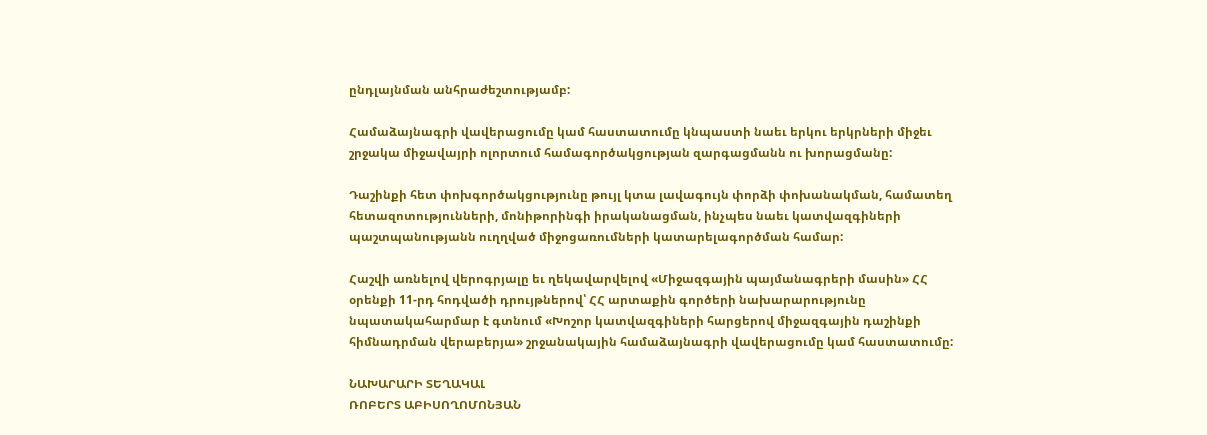ընդլայնման անհրաժեշտությամբ:

Համաձայնագրի վավերացումը կամ հաստատումը կնպաստի նաեւ երկու երկրների միջեւ շրջակա միջավայրի ոլորտում համագործակցության զարգացմանն ու խորացմանը:

Դաշինքի հետ փոխգործակցությունը թույլ կտա լավագույն փորձի փոխանակման, համատեղ հետազոտությունների, մոնիթորինգի իրականացման, ինչպես նաեւ կատվազգիների պաշտպանությանն ուղղված միջոցառումների կատարելագործման համար:

Հաշվի առնելով վերոգրյալը եւ ղեկավարվելով «Միջազգային պայմանագրերի մասին» ՀՀ օրենքի 11-րդ հոդվածի դրույթներով՝ ՀՀ արտաքին գործերի նախարարությունը նպատակահարմար է գտնում «Խոշոր կատվազգիների հարցերով միջազգային դաշինքի հիմնադրման վերաբերյա» շրջանակային համաձայնագրի վավերացումը կամ հաստատումը:

ՆԱԽԱՐԱՐԻ ՏԵՂԱԿԱԼ
ՌՈԲԵՐՏ ԱԲԻՍՈՂՈՄՈՆՅԱՆ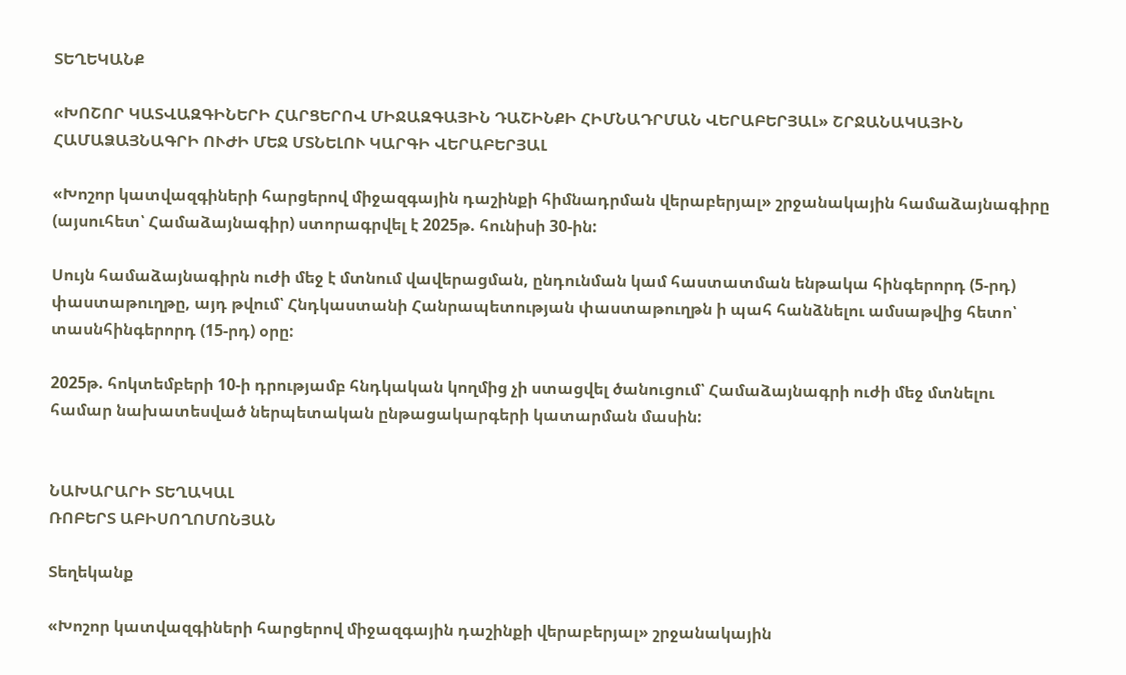ՏԵՂԵԿԱՆՔ

«ԽՈՇՈՐ ԿԱՏՎԱԶԳԻՆԵՐԻ ՀԱՐՑԵՐՈՎ ՄԻՋԱԶԳԱՅԻՆ ԴԱՇԻՆՔԻ ՀԻՄՆԱԴՐՄԱՆ ՎԵՐԱԲԵՐՅԱԼ» ՇՐՋԱՆԱԿԱՅԻՆ ՀԱՄԱՁԱՅՆԱԳՐԻ ՈՒԺԻ ՄԵՋ ՄՏՆԵԼՈՒ ԿԱՐԳԻ ՎԵՐԱԲԵՐՅԱԼ

«Խոշոր կատվազգիների հարցերով միջազգային դաշինքի հիմնադրման վերաբերյալ» շրջանակային համաձայնագիրը (այսուհետ՝ Համաձայնագիր) ստորագրվել է 2025թ. հունիսի 30-ին:

Սույն համաձայնագիրն ուժի մեջ է մտնում վավերացման, ընդունման կամ հաստատման ենթակա հինգերորդ (5-րդ) փաստաթուղթը, այդ թվում՝ Հնդկաստանի Հանրապետության փաստաթուղթն ի պահ հանձնելու ամսաթվից հետո՝ տասնհինգերորդ (15-րդ) օրը:

2025թ. հոկտեմբերի 10-ի դրությամբ հնդկական կողմից չի ստացվել ծանուցում՝ Համաձայնագրի ուժի մեջ մտնելու համար նախատեսված ներպետական ընթացակարգերի կատարման մասին:


ՆԱԽԱՐԱՐԻ ՏԵՂԱԿԱԼ
ՌՈԲԵՐՏ ԱԲԻՍՈՂՈՄՈՆՅԱՆ

Տեղեկանք

«Խոշոր կատվազգիների հարցերով միջազգային դաշինքի վերաբերյալ» շրջանակային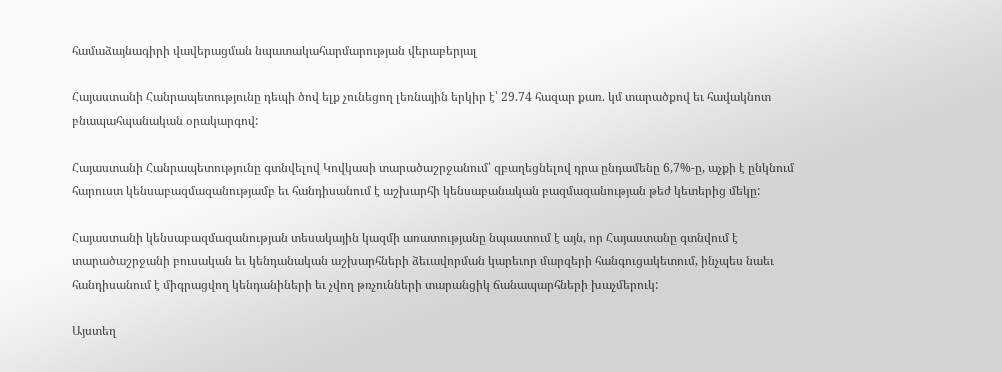համաձայնագիրի վավերացման նպատակահարմարության վերաբերյալ

Հայաստանի Հանրապետությունը դեպի ծով ելք չունեցող լեռնային երկիր է՝ 29.74 հազար քառ. կմ տարածքով եւ հավակնոտ բնապահպանական օրակարգով:

Հայաստանի Հանրապետությունը գտնվելով Կովկասի տարածաշրջանում՝ զբաղեցնելով դրա ընդամենը 6,7%-ը, աչքի է ընկնում հարուստ կենսաբազմազանությամբ եւ հանդիսանում է աշխարհի կենսաբանական բազմազանության թեժ կետերից մեկը:

Հայաստանի կենսաբազմազանության տեսակային կազմի առատությանը նպաստում է այն, որ Հայաստանը գտնվում է տարածաշրջանի բուսական եւ կենդանական աշխարհների ձեւավորման կարեւոր մարզերի հանգուցակետում, ինչպես նաեւ հանդիսանում է միգրացվող կենդանիների եւ չվող թռչունների տարանցիկ ճանապարհների խաչմերուկ:

Այստեղ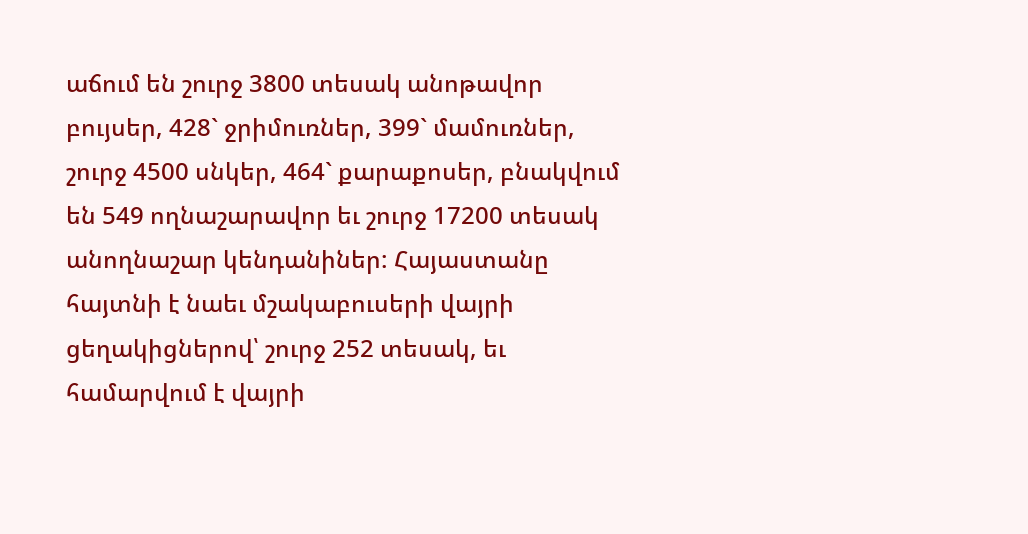աճում են շուրջ 3800 տեսակ անոթավոր բույսեր, 428` ջրիմուռներ, 399` մամուռներ, շուրջ 4500 սնկեր, 464` քարաքոսեր, բնակվում են 549 ողնաշարավոր եւ շուրջ 17200 տեսակ անողնաշար կենդանիներ: Հայաստանը հայտնի է նաեւ մշակաբուսերի վայրի ցեղակիցներով՝ շուրջ 252 տեսակ, եւ համարվում է վայրի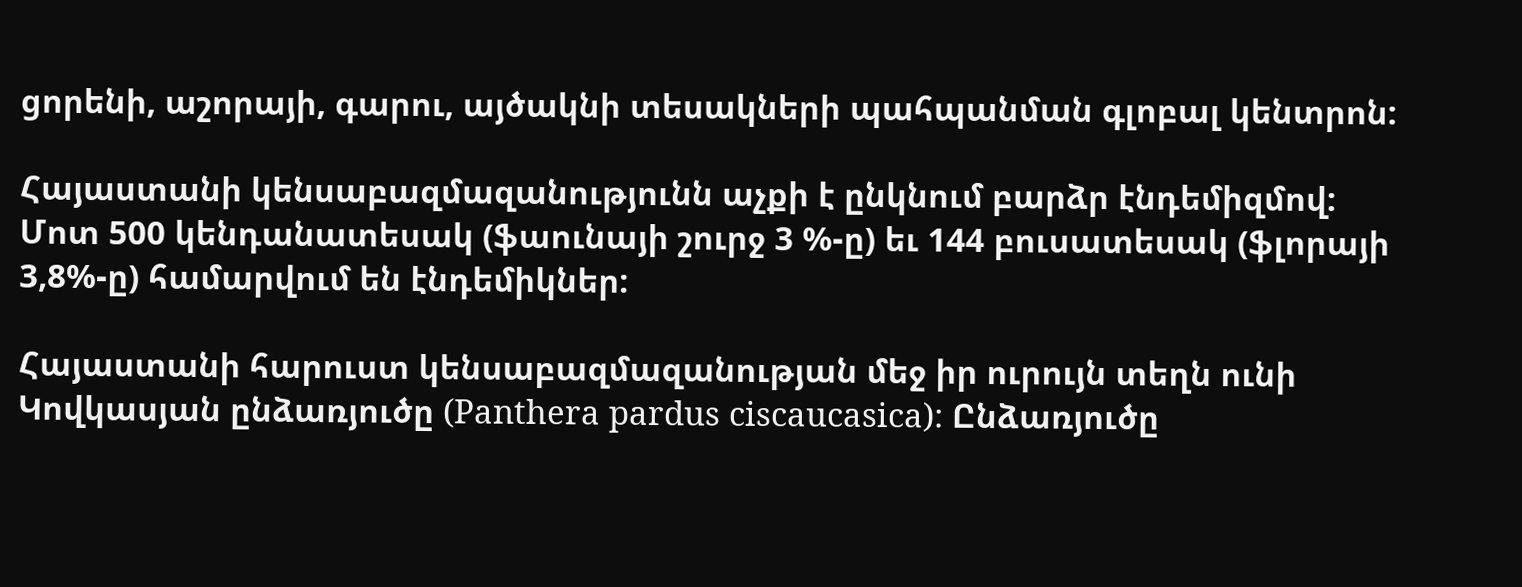ցորենի, աշորայի, գարու, այծակնի տեսակների պահպանման գլոբալ կենտրոն:

Հայաստանի կենսաբազմազանությունն աչքի է ընկնում բարձր էնդեմիզմով: Մոտ 500 կենդանատեսակ (ֆաունայի շուրջ 3 %-ը) եւ 144 բուսատեսակ (ֆլորայի 3,8%-ը) համարվում են էնդեմիկներ:

Հայաստանի հարուստ կենսաբազմազանության մեջ իր ուրույն տեղն ունի Կովկասյան ընձառյուծը (Panthera pardus ciscaucasica): Ընձառյուծը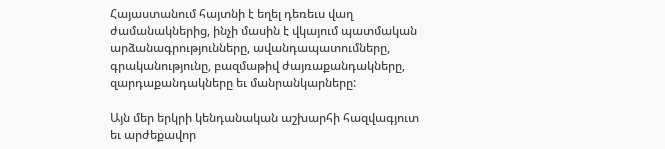Հայաստանում հայտնի է եղել դեռեւս վաղ ժամանակներից, ինչի մասին է վկայում պատմական արձանագրությունները, ավանդապատումները, գրականությունը, բազմաթիվ ժայռաքանդակները, զարդաքանդակները եւ մանրանկարները:

Այն մեր երկրի կենդանական աշխարհի հազվագյուտ եւ արժեքավոր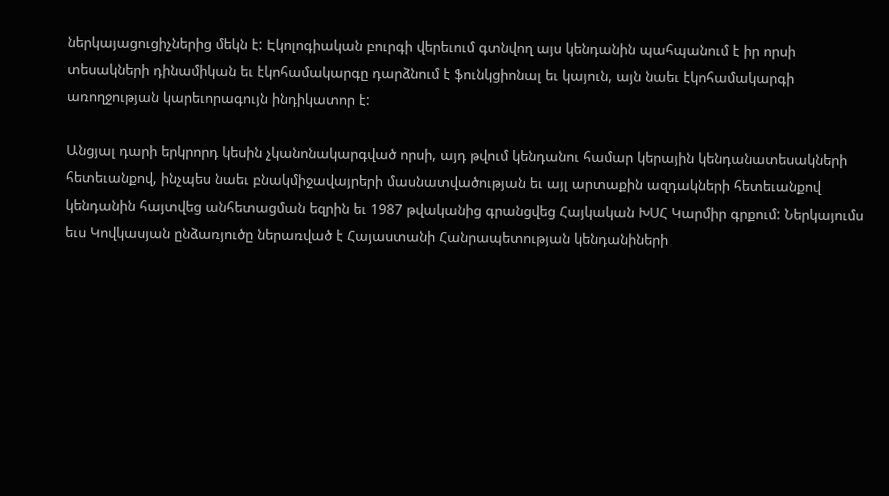ներկայացուցիչներից մեկն է: Էկոլոգիական բուրգի վերեւում գտնվող այս կենդանին պահպանում է իր որսի տեսակների դինամիկան եւ էկոհամակարգը դարձնում է ֆունկցիոնալ եւ կայուն, այն նաեւ էկոհամակարգի առողջության կարեւորագույն ինդիկատոր է:

Անցյալ դարի երկրորդ կեսին չկանոնակարգված որսի, այդ թվում կենդանու համար կերային կենդանատեսակների հետեւանքով, ինչպես նաեւ բնակմիջավայրերի մասնատվածության եւ այլ արտաքին ազդակների հետեւանքով կենդանին հայտվեց անհետացման եզրին եւ 1987 թվականից գրանցվեց Հայկական ԽՍՀ Կարմիր գրքում: Ներկայումս եւս Կովկասյան ընձառյուծը ներառված է Հայաստանի Հանրապետության կենդանիների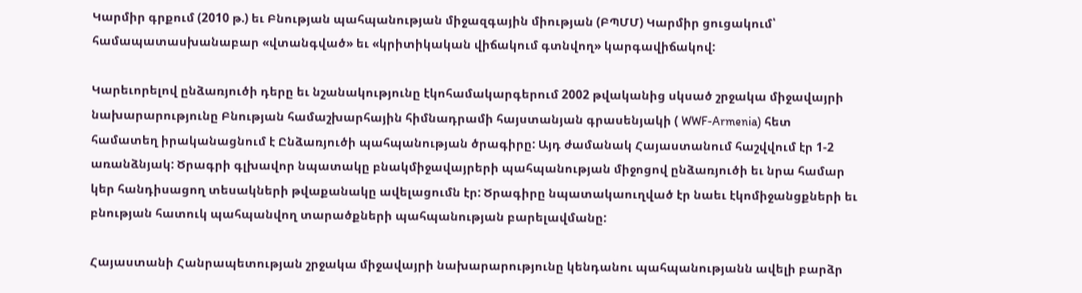Կարմիր գրքում (2010 թ.) եւ Բնության պահպանության միջազգային միության (ԲՊՄՄ) Կարմիր ցուցակում՝ համապատասխանաբար «վտանգված» եւ «կրիտիկական վիճակում գտնվող» կարգավիճակով:

Կարեւորելով ընձառյուծի դերը եւ նշանակությունը էկոհամակարգերում 2002 թվականից սկսած շրջակա միջավայրի նախարարությունը Բնության համաշխարհային հիմնադրամի հայստանյան գրասենյակի ( WWF-Armenia) հետ համատեղ իրականացնում է Ընձառյուծի պահպանության ծրագիրը: Այդ ժամանակ Հայաստանում հաշվվում էր 1-2 առանձնյակ: Ծրագրի գլխավոր նպատակը բնակմիջավայրերի պահպանության միջոցով ընձառյուծի եւ նրա համար կեր հանդիսացող տեսակների թվաքանակը ավելացումն էր: Ծրագիրը նպատակաուղված էր նաեւ էկոմիջանցքների եւ բնության հատուկ պահպանվող տարածքների պահպանության բարելավմանը:

Հայաստանի Հանրապետության շրջակա միջավայրի նախարարությունը կենդանու պահպանությանն ավելի բարձր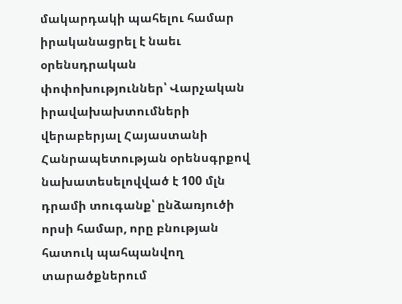մակարդակի պահելու համար իրականացրել է նաեւ օրենսդրական փոփոխություններ՝ Վարչական իրավախախտումների վերաբերյալ Հայաստանի Հանրապետության օրենսգրքով նախատեսելովված է 100 մլն դրամի տուգանք՝ ընձառյուծի որսի համար, որը բնության հատուկ պահպանվող տարածքներում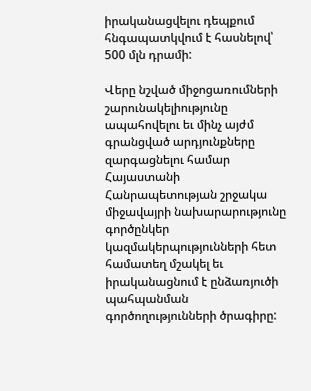իրականացվելու դեպքում հնգապատկվում է հասնելով՝ 500 մլն դրամի:

Վերը նշված միջոցառումների շարունակելիությունը ապահովելու եւ մինչ այժմ գրանցված արդյունքները զարգացնելու համար Հայաստանի Հանրապետության շրջակա միջավայրի նախարարությունը գործընկեր կազմակերպությունների հետ համատեղ մշակել եւ իրականացնում է ընձառյուծի պահպանման գործողությունների ծրագիրը: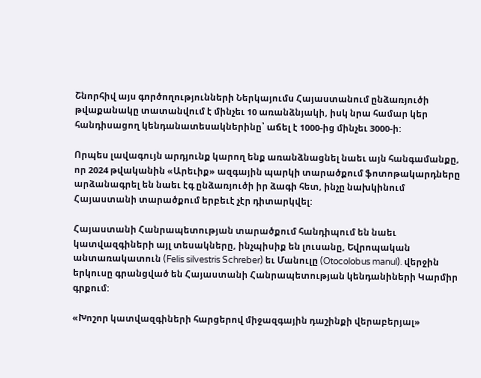Շնորհիվ այս գործողությունների Ներկայումս Հայաստանում ընձառյուծի թվաքանակը տատանվում է մինչեւ 10 առանձնյակի, իսկ նրա համար կեր հանդիսացող կենդանատեսակներինը՝ աճել է 1000-ից մինչեւ 3000-ի:

Որպես լավագույն արդյունք կարող ենք առանձնացնել նաեւ այն հանգամանքը, որ 2024 թվականին «Արեւիք» ազգային պարկի տարածքում ֆոտոթակարդները արձանագրել են նաեւ էգ ընձառյուծի իր ձագի հետ, ինչը նախկինում Հայաստանի տարածքում երբեւէ չէր դիտարկվել:

Հայաստանի Հանրապետության տարածքում հանդիպում են նաեւ կատվազգիների այլ տեսակները, ինչպիսիք են լուսանը, Եվրոպական անտառակատուն (Felis silvestris Schreber) եւ Մանուլը (Otocolobus manul). վերջին երկուսը գրանցված են Հայաստանի Հանրապետության կենդանիների Կարմիր գրքում:

«Խոշոր կատվազգիների հարցերով միջազգային դաշինքի վերաբերյալ»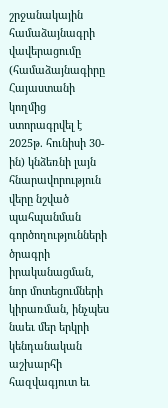շրջանակային համաձայնագրի վավերացումը (համաձայնագիրը Հայաստանի կողմից ստորագրվել է 2025թ. հունիսի 30-ին) կնձեռնի լայն հնարավորություն վերը նշված պահպանման գործողությունների ծրագրի իրականացման, նոր մոտեցումների կիրառման, ինչպես նաեւ մեր երկրի կենդանական աշխարհի հազվագյուտ եւ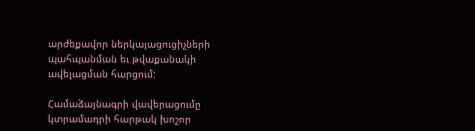արժեքավոր ներկայացուցիչների պահպանման եւ թվաքանակի ավելացման հարցում:

Համաձայնագրի վավերացումը կտրամադրի հարթակ խոշոր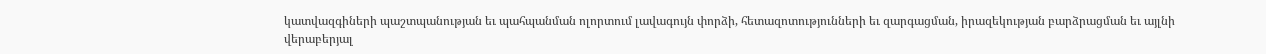կատվազգիների պաշտպանության եւ պահպանման ոլորտում լավագույն փորձի, հետազոտությունների եւ զարգացման, իրազեկության բարձրացման եւ այլնի վերաբերյալ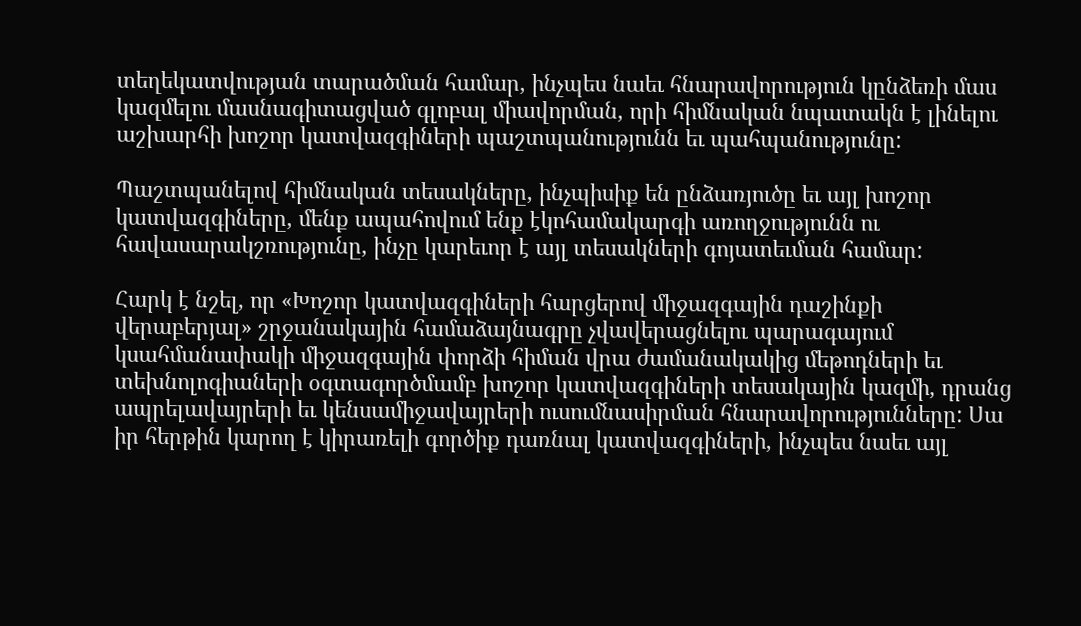տեղեկատվության տարածման համար, ինչպես նաեւ հնարավորություն կընձեռի մաս կազմելու մասնագիտացված գլոբալ միավորման, որի հիմնական նպատակն է լինելու աշխարհի խոշոր կատվազգիների պաշտպանությունն եւ պահպանությունը:

Պաշտպանելով հիմնական տեսակները, ինչպիսիք են ընձառյուծը եւ այլ խոշոր կատվազգիները, մենք ապահովում ենք էկոհամակարգի առողջությունն ու հավասարակշռությունը, ինչը կարեւոր է այլ տեսակների գոյատեւման համար:

Հարկ է նշել, որ «Խոշոր կատվազգիների հարցերով միջազգային դաշինքի վերաբերյալ» շրջանակային համաձայնագրը չվավերացնելու պարագայում կսահմանափակի միջազգային փորձի հիման վրա ժամանակակից մեթոդների եւ տեխնոլոգիաների օգտագործմամբ խոշոր կատվազգիների տեսակային կազմի, դրանց ապրելավայրերի եւ կենսամիջավայրերի ուսումնասիրման հնարավորությունները: Սա իր հերթին կարող է կիրառելի գործիք դառնալ կատվազգիների, ինչպես նաեւ այլ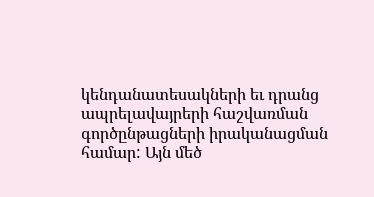կենդանատեսակների եւ դրանց ապրելավայրերի հաշվառման գործընթացների իրականացման համար: Այն մեծ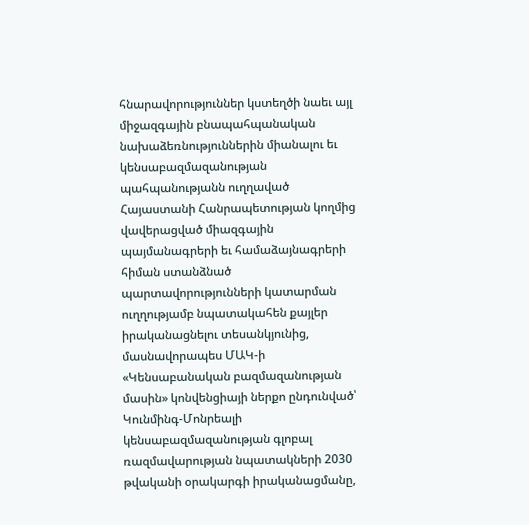հնարավորություններ կստեղծի նաեւ այլ միջազգային բնապահպանական նախաձեռնություններին միանալու եւ կենսաբազմազանության պահպանությանն ուղղաված Հայաստանի Հանրապետության կողմից վավերացված միազգային պայմանագրերի եւ համաձայնագրերի հիման ստանձնած պարտավորությունների կատարման ուղղությամբ նպատակահեն քայլեր իրականացնելու տեսանկյունից, մասնավորապես ՄԱԿ-ի «Կենսաբանական բազմազանության մասին» կոնվենցիայի ներքո ընդունված՝ Կունմինգ-Մոնրեալի կենսաբազմազանության գլոբալ ռազմավարության նպատակների 2030 թվականի օրակարգի իրականացմանը,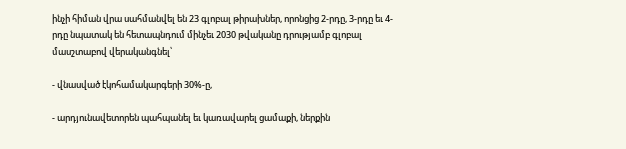ինչի հիման վրա սահմանվել են 23 գլոբալ թիրախներ, որոնցից 2-րդը, 3-րդը եւ 4-րդը նպատակ են հետապնդում մինչեւ 2030 թվականը դրությամբ գլոբալ մասշտաբով վերականգնել՝

- վնասված էկոհամակարգերի 30%-ը,

- արդյունավետորեն պահպանել եւ կառավարել ցամաքի, ներքին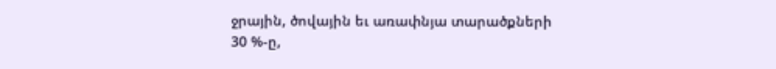ջրային, ծովային եւ առափնյա տարածքների 30 %-ը,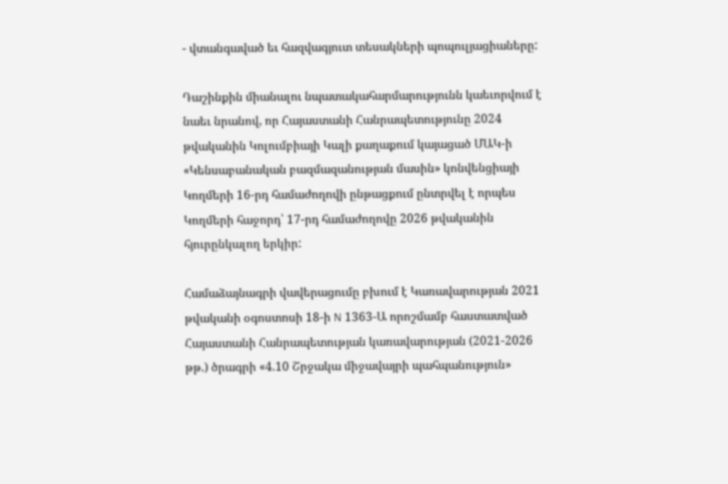- վտանգաված եւ հազվագյուտ տեսակների պոպուլյացիաները:

Դաշինքին միանալու նպատակահարմարությունն կաեւորվում է նաեւ նրանով, որ Հայաստանի Հանրապետությունը 2024 թվականին Կոլումբիայի Կալի քաղաքում կայացած ՄԱԿ-ի «Կենսաբանական բազմազանության մասին» կոնվենցիայի Կողմերի 16-րդ համաժողովի ընթացքում ընտրվել է որպես Կողմերի հաջորդ՝ 17-րդ համաժողովը 2026 թվականին հյուրընկալող երկիր:

Համաձայնագրի վավերացումը բխում է Կառավարության 2021 թվականի օգոստոսի 18-ի N 1363-Ա որոշմամբ հաստատված Հայաստանի Հանրապետության կառավարության (2021-2026 թթ.) ծրագրի «4.10 Շրջակա միջավայրի պահպանություն»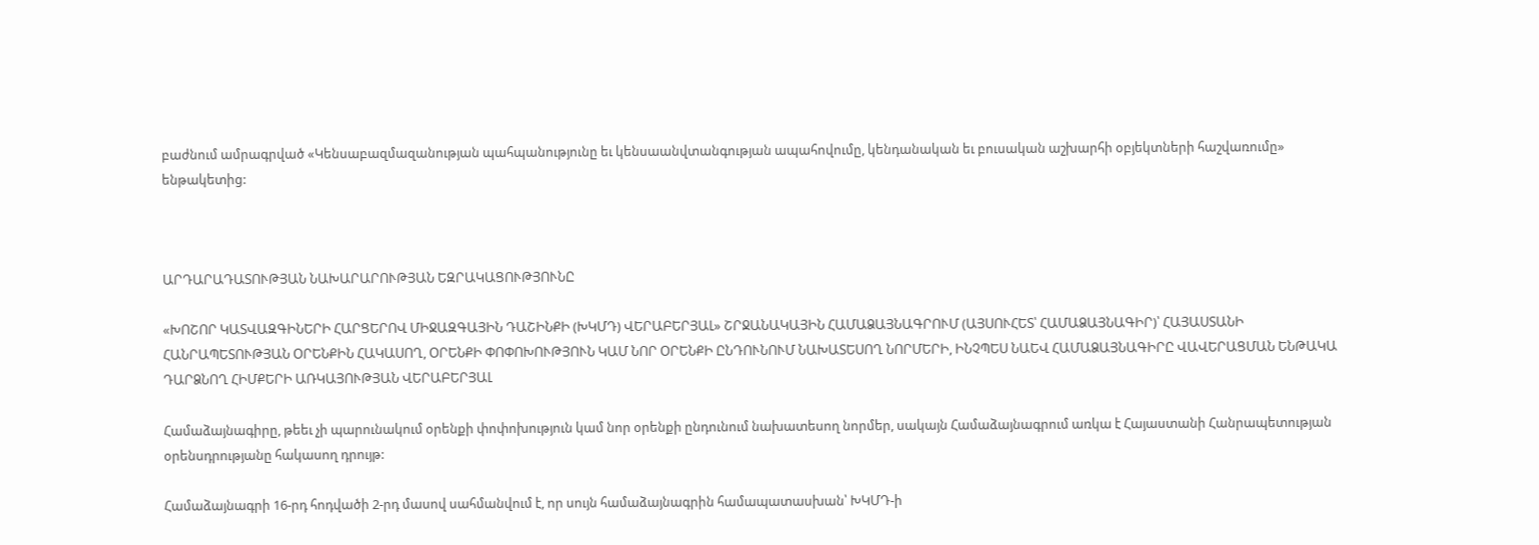բաժնում ամրագրված «Կենսաբազմազանության պահպանությունը եւ կենսաանվտանգության ապահովումը, կենդանական եւ բուսական աշխարհի օբյեկտների հաշվառումը» ենթակետից:



ԱՐԴԱՐԱԴԱՏՈՒԹՅԱՆ ՆԱԽԱՐԱՐՈՒԹՅԱՆ ԵԶՐԱԿԱՑՈՒԹՅՈՒՆԸ

«ԽՈՇՈՐ ԿԱՏՎԱԶԳԻՆԵՐԻ ՀԱՐՑԵՐՈՎ ՄԻՋԱԶԳԱՅԻՆ ԴԱՇԻՆՔԻ (ԽԿՄԴ) ՎԵՐԱԲԵՐՅԱԼ» ՇՐՋԱՆԱԿԱՅԻՆ ՀԱՄԱՁԱՅՆԱԳՐՈՒՄ (ԱՅՍՈՒՀԵՏ՝ ՀԱՄԱՁԱՅՆԱԳԻՐ)՝ ՀԱՅԱՍՏԱՆԻ ՀԱՆՐԱՊԵՏՈՒԹՅԱՆ ՕՐԵՆՔԻՆ ՀԱԿԱՍՈՂ, ՕՐԵՆՔԻ ՓՈՓՈԽՈՒԹՅՈՒՆ ԿԱՄ ՆՈՐ ՕՐԵՆՔԻ ԸՆԴՈՒՆՈՒՄ ՆԱԽԱՏԵՍՈՂ ՆՈՐՄԵՐԻ, ԻՆՉՊԵՍ ՆԱԵՎ ՀԱՄԱՁԱՅՆԱԳԻՐԸ ՎԱՎԵՐԱՑՄԱՆ ԵՆԹԱԿԱ ԴԱՐՁՆՈՂ ՀԻՄՔԵՐԻ ԱՌԿԱՅՈՒԹՅԱՆ ՎԵՐԱԲԵՐՅԱԼ

Համաձայնագիրը, թեեւ չի պարունակում օրենքի փոփոխություն կամ նոր օրենքի ընդունում նախատեսող նորմեր, սակայն Համաձայնագրում առկա է Հայաստանի Հանրապետության օրենսդրությանը հակասող դրույթ:

Համաձայնագրի 16-րդ հոդվածի 2-րդ մասով սահմանվում է, որ սույն համաձայնագրին համապատասխան՝ ԽԿՄԴ-ի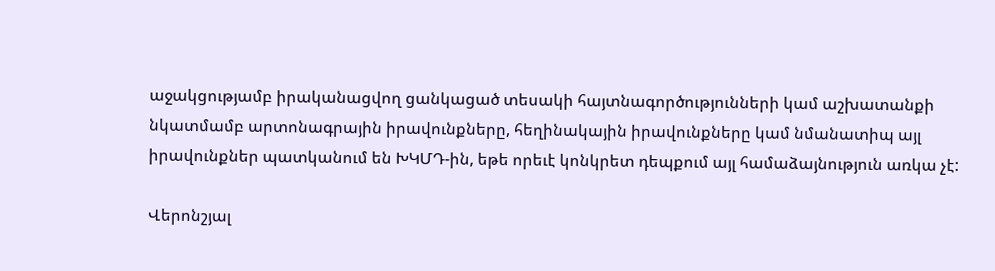աջակցությամբ իրականացվող ցանկացած տեսակի հայտնագործությունների կամ աշխատանքի նկատմամբ արտոնագրային իրավունքները, հեղինակային իրավունքները կամ նմանատիպ այլ իրավունքներ պատկանում են ԽԿՄԴ-ին, եթե որեւէ կոնկրետ դեպքում այլ համաձայնություն առկա չէ:

Վերոնշյալ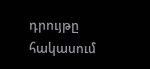դրույթը հակասում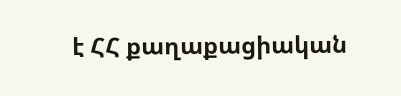է ՀՀ քաղաքացիական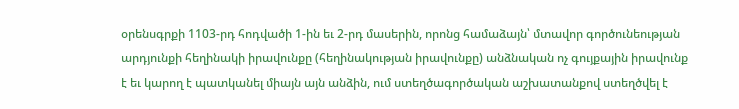օրենսգրքի 1103-րդ հոդվածի 1-ին եւ 2-րդ մասերին, որոնց համաձայն՝ մտավոր գործունեության արդյունքի հեղինակի իրավունքը (հեղինակության իրավունքը) անձնական ոչ գույքային իրավունք է եւ կարող է պատկանել միայն այն անձին, ում ստեղծագործական աշխատանքով ստեղծվել է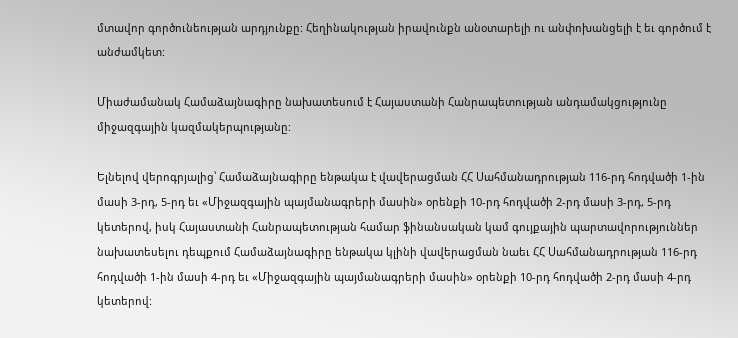մտավոր գործունեության արդյունքը: Հեղինակության իրավունքն անօտարելի ու անփոխանցելի է եւ գործում է անժամկետ:

Միաժամանակ Համաձայնագիրը նախատեսում է Հայաստանի Հանրապետության անդամակցությունը միջազգային կազմակերպությանը:

Ելնելով վերոգրյալից՝ Համաձայնագիրը ենթակա է վավերացման ՀՀ Սահմանադրության 116-րդ հոդվածի 1-ին մասի 3-րդ, 5-րդ եւ «Միջազգային պայմանագրերի մասին» օրենքի 10-րդ հոդվածի 2-րդ մասի 3-րդ, 5-րդ կետերով, իսկ Հայաստանի Հանրապետության համար ֆինանսական կամ գույքային պարտավորություններ նախատեսելու դեպքում Համաձայնագիրը ենթակա կլինի վավերացման նաեւ ՀՀ Սահմանադրության 116-րդ հոդվածի 1-ին մասի 4-րդ եւ «Միջազգային պայմանագրերի մասին» օրենքի 10-րդ հոդվածի 2-րդ մասի 4-րդ կետերով: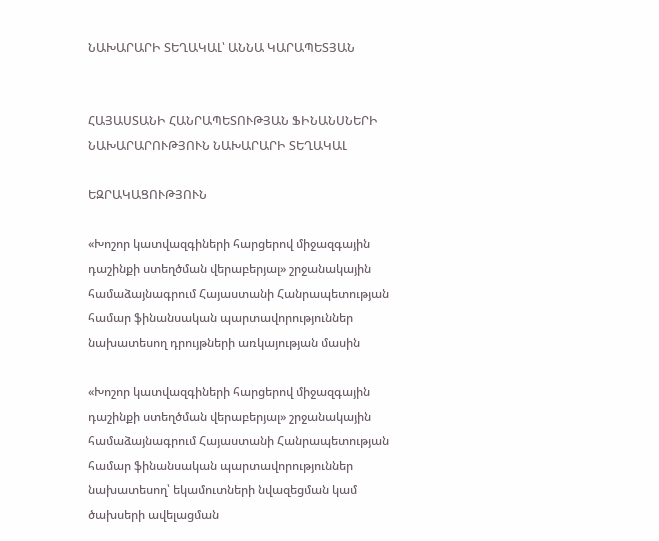ՆԱԽԱՐԱՐԻ ՏԵՂԱԿԱԼ՝ ԱՆՆԱ ԿԱՐԱՊԵՏՅԱՆ


ՀԱՅԱՍՏԱՆԻ ՀԱՆՐԱՊԵՏՈՒԹՅԱՆ ՖԻՆԱՆՍՆԵՐԻ ՆԱԽԱՐԱՐՈՒԹՅՈՒՆ ՆԱԽԱՐԱՐԻ ՏԵՂԱԿԱԼ

ԵԶՐԱԿԱՑՈՒԹՅՈՒՆ

«Խոշոր կատվազգիների հարցերով միջազգային դաշինքի ստեղծման վերաբերյալ» շրջանակային համաձայնագրում Հայաստանի Հանրապետության համար ֆինանսական պարտավորություններ նախատեսող դրույթների առկայության մասին

«Խոշոր կատվազգիների հարցերով միջազգային դաշինքի ստեղծման վերաբերյալ» շրջանակային համաձայնագրում Հայաստանի Հանրապետության համար ֆինանսական պարտավորություններ նախատեսող՝ եկամուտների նվազեցման կամ ծախսերի ավելացման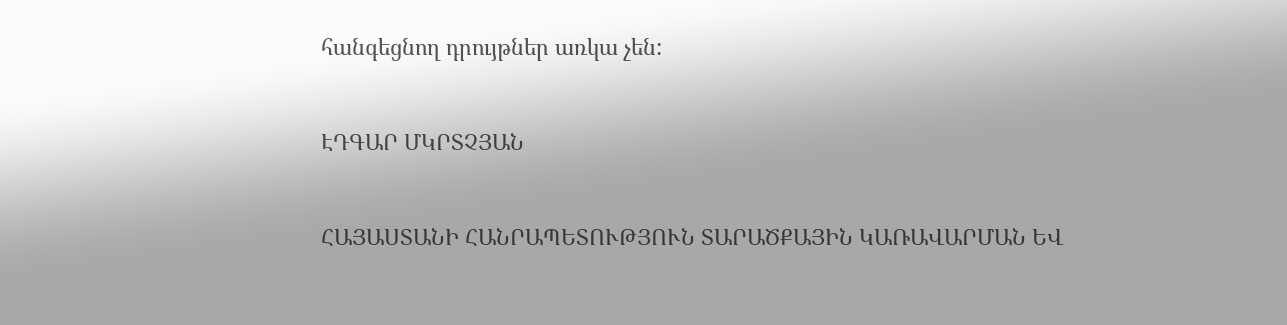հանգեցնող դրույթներ առկա չեն:


ԷԴԳԱՐ ՄԿՐՏՉՅԱՆ


ՀԱՅԱՍՏԱՆԻ ՀԱՆՐԱՊԵՏՈՒԹՅՈՒՆ ՏԱՐԱԾՔԱՅԻՆ ԿԱՌԱՎԱՐՄԱՆ ԵՎ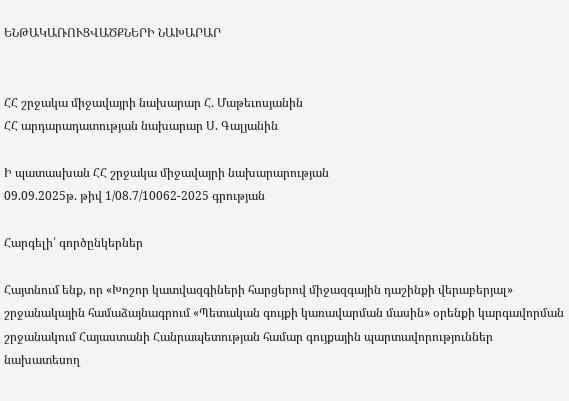ԵՆԹԱԿԱՌՈՒՑՎԱԾՔՆԵՐԻ ՆԱԽԱՐԱՐ


ՀՀ շրջակա միջավայրի նախարար Հ. Մաթեւոսյանին
ՀՀ արդարադատության նախարար Ս. Գալյանին

Ի պատասխան ՀՀ շրջակա միջավայրի նախարարության
09.09.2025թ. թիվ 1/08.7/10062-2025 գրության

Հարգելի՛ գործընկերներ

Հայտնում ենք, որ «Խոշոր կատվազգիների հարցերով միջազգային դաշինքի վերաբերյալ» շրջանակային համաձայնագրում «Պետական գույքի կառավարման մասին» օրենքի կարգավորման շրջանակում Հայաստանի Հանրապետության համար գույքային պարտավորություններ նախատեսող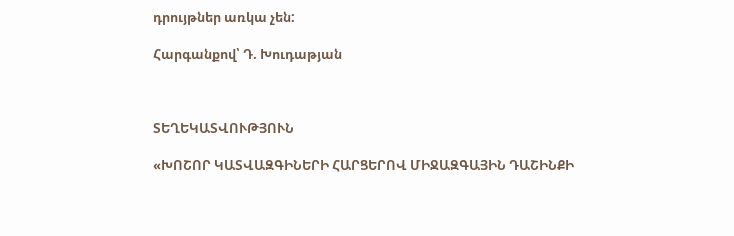դրույթներ առկա չեն:

Հարգանքով՝ Դ. Խուդաթյան



ՏԵՂԵԿԱՏՎՈՒԹՅՈՒՆ

«ԽՈՇՈՐ ԿԱՏՎԱԶԳԻՆԵՐԻ ՀԱՐՑԵՐՈՎ ՄԻՋԱԶԳԱՅԻՆ ԴԱՇԻՆՔԻ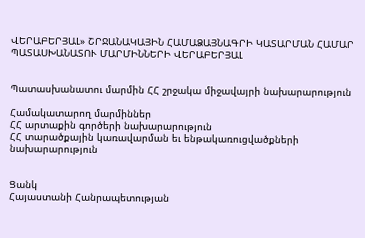ՎԵՐԱԲԵՐՅԱԼ» ՇՐՋԱՆԱԿԱՅԻՆ ՀԱՄԱՁԱՅՆԱԳՐԻ ԿԱՏԱՐՄԱՆ ՀԱՄԱՐ ՊԱՏԱՍԽԱՆԱՏՈՒ ՄԱՐՄԻՆՆԵՐԻ ՎԵՐԱԲԵՐՅԱԼ


Պատասխանատու մարմին ՀՀ շրջակա միջավայրի նախարարություն

Համակատարող մարմիններ
ՀՀ արտաքին գործերի նախարարություն
ՀՀ տարածքային կառավարման եւ ենթակառուցվածքների նախարարություն


Ցանկ
Հայաստանի Հանրապետության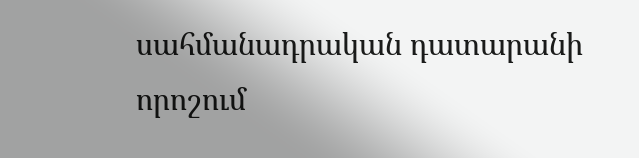սահմանադրական դատարանի որոշում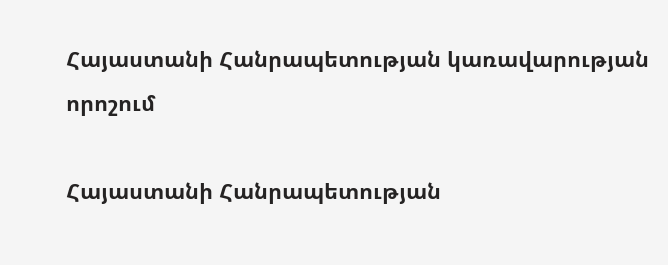Հայաստանի Հանրապետության կառավարության որոշում

Հայաստանի Հանրապետության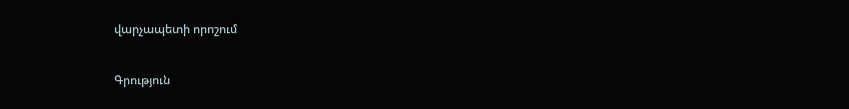վարչապետի որոշում

Գրություն